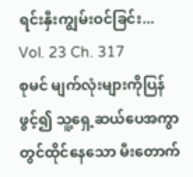ရင်းနှီးကျွမ်းဝင်ခြင်း...
Vol. 23 Ch. 317
စုမင် မျက်လုံးများကိုပြန်ဖွင့်၍ သူ့ရှေ့ဆယ်ပေအကွာတွင်ထိုင်နေသော မီးတောက်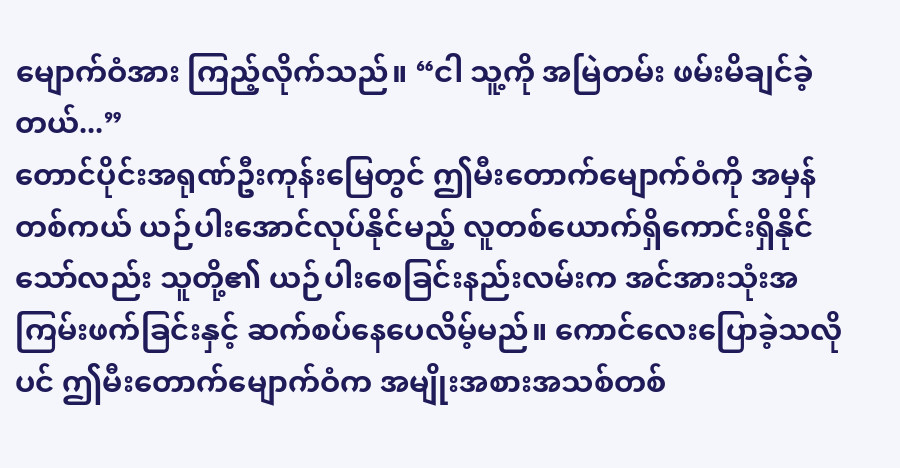မျောက်ဝံအား ကြည့်လိုက်သည်။ “ငါ သူ့ကို အမြဲတမ်း ဖမ်းမိချင်ခဲ့တယ်...”
တောင်ပိုင်းအရုဏ်ဦးကုန်းမြေတွင် ဤမီးတောက်မျောက်ဝံကို အမှန်တစ်ကယ် ယဉ်ပါးအောင်လုပ်နိုင်မည့် လူတစ်ယောက်ရှိကောင်းရှိနိုင်သော်လည်း သူတို့၏ ယဉ်ပါးစေခြင်းနည်းလမ်းက အင်အားသုံးအကြမ်းဖက်ခြင်းနှင့် ဆက်စပ်နေပေလိမ့်မည်။ ကောင်လေးပြောခဲ့သလိုပင် ဤမီးတောက်မျောက်ဝံက အမျိုးအစားအသစ်တစ်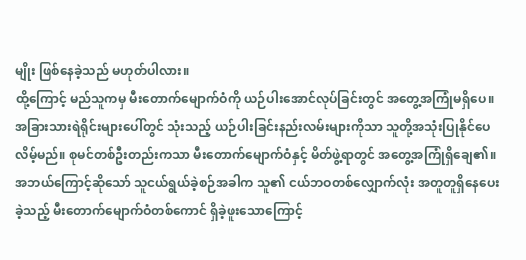မျိုး ဖြစ်နေခဲ့သည် မဟုတ်ပါလား။
ထို့ကြောင့် မည်သူကမှ မီးတောက်မျောက်ဝံကို ယဉ်ပါးအောင်လုပ်ခြင်းတွင် အတွေ့အကြုံမရှိပေ။ အခြားသားရဲရိုင်းများပေါ်တွင် သုံးသည့် ယဉ်ပါးခြင်းနည်းလမ်းများကိုသာ သူတို့အသုံးပြုနိုင်ပေလိမ့်မည်။ စုမင်တစ်ဦးတည်းကသာ မီးတောက်မျောက်ဝံနှင့် မိတ်ဖွဲ့ရာတွင် အတွေ့အကြုံရှိချေ၏။
အဘယ်ကြောင့်ဆိုသော် သူငယ်ရွယ်ခဲ့စဉ်အခါက သူ၏ ငယ်ဘဝတစ်လျှောက်လုံး အတူတူရှိနေပေးခဲ့သည့် မီးတောက်မျောက်ဝံတစ်ကောင် ရှိခဲ့ဖူးသောကြောင့်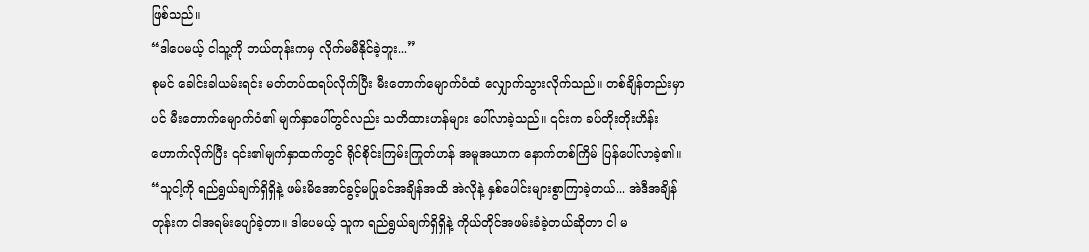ဖြစ်သည်။
“ဒါပေမယ့် ငါသူ့ကို ဘယ်တုန်းကမှ လိုက်မမီနိုင်ခဲ့ဘူး...”
စုမင် ခေါင်းခါယမ်းရင်း မတ်တပ်ထရပ်လိုက်ပြီး မီးတောက်မျောက်ဝံထံ လျှောက်သွားလိုက်သည်။ တစ်ချိန်တည်းမှာပင် မီးတောက်မျောက်ဝံ၏ မျက်နှာပေါ်တွင်လည်း သတိထားဟန်များ ပေါ်လာခဲ့သည်။ ၎င်းက ခပ်တိုးတိုးဟိန်းဟောက်လိုက်ပြီး ၎င်း၏မျက်နှာထက်တွင် ရိုင်စိုင်းကြမ်းကြုတ်ဟန် အမူအယာက နောက်တစ်ကြိမ် ပြန်ပေါ်လာခဲ့၏။
“သူငါ့ကို ရည်ရွယ်ချက်ရှိရှိနဲ့ ဖမ်းမိအောင်ခွင့်မပြုခင်အချိန်အထိ အဲလိုနဲ့ နှစ်ပေါင်းများစွာကြာခဲ့တယ်... အဲဒီအချိန်တုန်းက ငါအရမ်းပျော်ခဲ့တာ။ ဒါပေမယ့် သူက ရည်ရွယ်ချက်ရှိရှိနဲ့ ကိုယ်တိုင်အဖမ်းခံခဲ့တယ်ဆိုတာ ငါ မ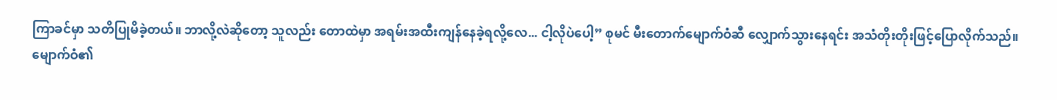ကြာခင်မှာ သတိပြုမိခဲ့တယ်။ ဘာလို့လဲဆိုတော့ သူလည်း တောထဲမှာ အရမ်းအထီးကျန်နေခဲ့ရလို့လေ... ငါ့လိုပဲပေါ့” စုမင် မီးတောက်မျောက်ဝံဆီ လျှောက်သွားနေရင်း အသံတိုးတိုးဖြင့်ပြောလိုက်သည်။
မျောက်ဝံ၏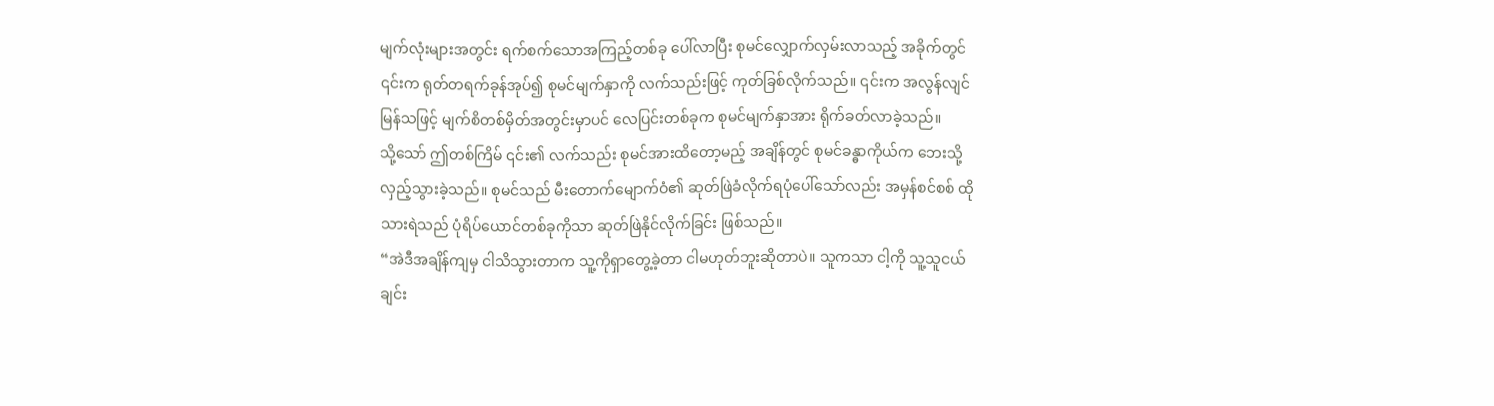မျက်လုံးများအတွင်း ရက်စက်သောအကြည့်တစ်ခု ပေါ်လာပြီး စုမင်လျှောက်လှမ်းလာသည့် အခိုက်တွင် ၎င်းက ရုတ်တရက်ခုန်အုပ်၍ စုမင်မျက်နှာကို လက်သည်းဖြင့် ကုတ်ခြစ်လိုက်သည်။ ၎င်းက အလွန်လျင်မြန်သဖြင့် မျက်စိတစ်မှိတ်အတွင်းမှာပင် လေပြင်းတစ်ခုက စုမင်မျက်နှာအား ရိုက်ခတ်လာခဲ့သည်။
သို့သော် ဤတစ်ကြိမ် ၎င်း၏ လက်သည်း စုမင်အားထိတော့မည့် အချိန်တွင် စုမင်ခန္ဓာကိုယ်က ဘေးသို့လှည့်သွားခဲ့သည်။ စုမင်သည် မီးတောက်မျောက်ဝံ၏ ဆုတ်ဖြဲခံလိုက်ရပုံပေါ်သော်လည်း အမှန်စင်စစ် ထိုသားရဲသည် ပုံရိပ်ယောင်တစ်ခုကိုသာ ဆုတ်ဖြဲနိုင်လိုက်ခြင်း ဖြစ်သည်။
“အဲဒီအချိန်ကျမှ ငါသိသွားတာက သူ့ကိုရှာတွေ့ခဲ့တာ ငါမဟုတ်ဘူးဆိုတာပဲ။ သူကသာ ငါ့ကို သူ့သူငယ်ချင်း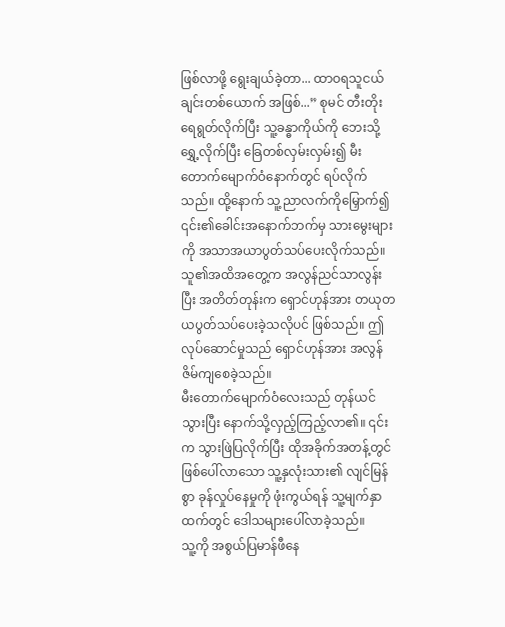ဖြစ်လာဖို့ ရွေးချယ်ခဲ့တာ... ထာဝရသူငယ်ချင်းတစ်ယောက် အဖြစ်...” စုမင် တီးတိုးရေရွတ်လိုက်ပြီး သူ့ခန္ဓာကိုယ်ကို ဘေးသို့ရွှေ့လိုက်ပြီး ခြေတစ်လှမ်းလှမ်း၍ မီးတောက်မျောက်ဝံနောက်တွင် ရပ်လိုက်သည်။ ထို့နောက် သူ့ညာလက်ကိုမြှောက်၍ ၎င်း၏ခေါင်းအနောက်ဘက်မှ သားမွေးများကို အသာအယာပွတ်သပ်ပေးလိုက်သည်။ သူ၏အထိအတွေ့က အလွန်ညင်သာလွန်းပြီး အတိတ်တုန်းက ရှောင်ဟုန်အား တယုတယပွတ်သပ်ပေးခဲ့သလိုပင် ဖြစ်သည်။ ဤလုပ်ဆောင်မှုသည် ရှောင်ဟုန်အား အလွန်ဇိမ်ကျစေခဲ့သည်။
မီးတောက်မျောက်ဝံလေးသည် တုန်ယင်သွားပြီး နောက်သို့လှည့်ကြည့်လာ၏။ ၎င်းက သွားဖြဲပြလိုက်ပြီး ထိုအခိုက်အတန့်တွင် ဖြစ်ပေါ်လာသော သူ့နှလုံးသား၏ လျင်မြန်စွာ ခုန်လှုပ်နေမှုကို ဖုံးကွယ်ရန် သူ့မျက်နှာထက်တွင် ဒေါသများပေါ်လာခဲ့သည်။
သူ့ကို အစွယ်ပြမာန်ဖီနေ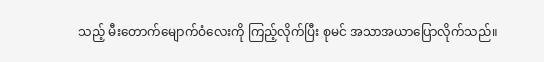သည့် မီးတောက်မျောက်ဝံလေးကို ကြည့်လိုက်ပြီး စုမင် အသာအယာပြောလိုက်သည်။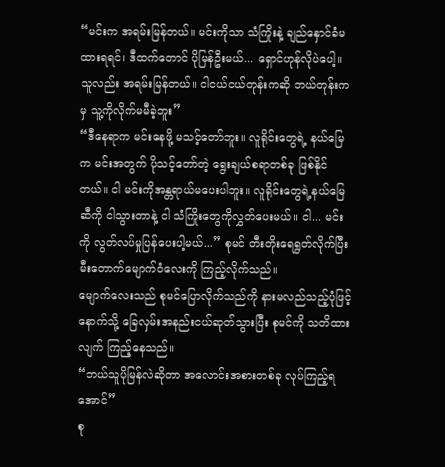“မင်းက အရမ်းမြန်တယ်။ မင်းကိုသာ သံကြိုးနဲ့ ချည်နှောင်ခံမထားရရင်၊ ဒီထက်တောင် ပိုမြန်ဦးမယ်... ရှောင်ဟုန်လိုပဲပေါ့။ သူလည်း အရမ်းမြန်တယ်။ ငါငယ်ငယ်တုန်းကဆို ဘယ်တုန်းကမှ သူ့ကိုလိုက်မမီခဲ့ဘူး”
“ဒီနေရာက မင်းနေဖို့ မသင့်တော်ဘူး။ လူရိုင်းတွေရဲ့ နယ်မြေက မင်းအတွက် ပိုသင့်တော်တဲ့ ရွေးချယ်စရာတစ်ခု ဖြစ်နိုင်တယ်။ ငါ မင်းကိုအန္တရာယ်မပေးပါဘူး။ လူရိုင်းတွေရဲ့နယ်မြေဆီကို ငါသွားတာနဲ့ ငါ သံကြိုးတွေကိုလွှတ်ပေးမယ်။ ငါ... မင်းကို လွတ်လပ်မှုပြန်ပေးပါ့မယ်...” စုမင် တီးတိုးရေရွတ်လိုက်ပြီး မီးတောက်မျောက်ဝံလေးကို ကြည့်လိုက်သည်။
မျောက်လေးသည် စုမင်ပြောလိုက်သည်ကို နားမလည်သည့်ပုံဖြင့် နောက်သို့ ခြေလှမ်းအနည်းငယ်ဆုတ်သွားပြီး စုမင်ကို သတိထားလျက် ကြည့်နေသည်။
“ဘယ်သူပိုမြန်လဲဆိုတာ အလောင်းအစားတစ်ခု လုပ်ကြည့်ရအောင်”
စု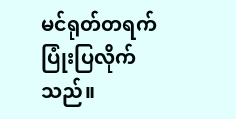မင်ရုတ်တရက် ပြုံးပြလိုက်သည်။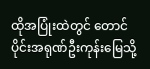ထိုအပြုံးထဲတွင် တောင်ပိုင်းအရုဏ်ဦးကုန်းမြေသို့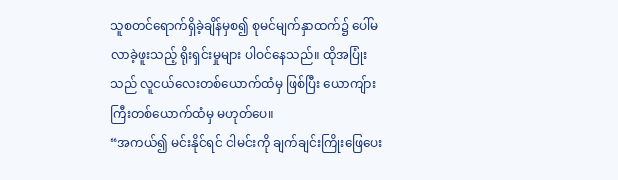သူစတင်ရောက်ရှိခဲ့ချိန်မှစ၍ စုမင်မျက်နှာထက်၌ ပေါ်မလာခဲ့ဖူးသည့် ရိုးရှင်းမှုများ ပါဝင်နေသည်။ ထိုအပြုံးသည် လူငယ်လေးတစ်ယောက်ထံမှ ဖြစ်ပြီး ယောကျ်ားကြီးတစ်ယောက်ထံမှ မဟုတ်ပေ။
“အကယ်၍ မင်းနိုင်ရင် ငါမင်းကို ချက်ချင်းကြိုးဖြေပေး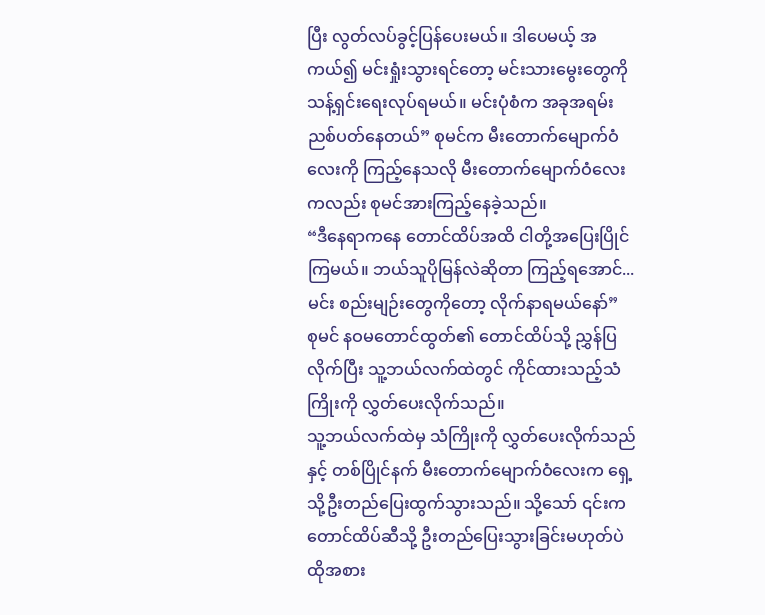ပြီး လွတ်လပ်ခွင့်ပြန်ပေးမယ်။ ဒါပေမယ့် အကယ်၍ မင်းရှုံးသွားရင်တော့ မင်းသားမွေးတွေကို သန့်ရှင်းရေးလုပ်ရမယ်။ မင်းပုံစံက အခုအရမ်းညစ်ပတ်နေတယ်” စုမင်က မီးတောက်မျောက်ဝံလေးကို ကြည့်နေသလို မီးတောက်မျောက်ဝံလေးကလည်း စုမင်အားကြည့်နေခဲ့သည်။
“ဒီနေရာကနေ တောင်ထိပ်အထိ ငါတို့အပြေးပြိုင်ကြမယ်။ ဘယ်သူပိုမြန်လဲဆိုတာ ကြည့်ရအောင်... မင်း စည်းမျဉ်းတွေကိုတော့ လိုက်နာရမယ်နော်”
စုမင် နဝမတောင်ထွတ်၏ တောင်ထိပ်သို့ ညွှန်ပြလိုက်ပြီး သူ့ဘယ်လက်ထဲတွင် ကိုင်ထားသည့်သံကြိုးကို လွှတ်ပေးလိုက်သည်။
သူ့ဘယ်လက်ထဲမှ သံကြိုးကို လွှတ်ပေးလိုက်သည်နှင့် တစ်ပြိုင်နက် မီးတောက်မျောက်ဝံလေးက ရှေ့သို့ဦးတည်ပြေးထွက်သွားသည်။ သို့သော် ၎င်းက တောင်ထိပ်ဆီသို့ ဦးတည်ပြေးသွားခြင်းမဟုတ်ပဲ ထိုအစား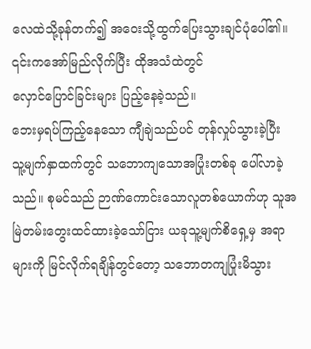လေထဲသို့ခုန်တက်၍ အဝေးသို့ထွက်ပြေးသွားချင်ပုံပေါ်၏။ ၎င်းကအော်မြည်လိုက်ပြီး ထိုအသံထဲတွင်
လှောင်ပြောင်ခြင်းများ ပြည့်နေခဲ့သည်။
ဘေးမှရပ်ကြည့်နေသော ကျီချဲသည်ပင် တုန်လှုပ်သွားခဲ့ပြီး သူ့မျက်နှာထက်တွင် သဘောကျသောအပြုံးတစ်ခု ပေါ်လာခဲ့သည်။ စုမင်သည် ဉာဏ်ကောင်းသောလူတစ်ယောက်ဟု သူအမြဲတမ်းတွေးထင်ထားခဲ့သော်ငြား ယခုသူ့မျက်စိရှေ့မှ အရာများကို မြင်လိုက်ရချိန်တွင်တော့ သဘောတကျပြုံးမိသွား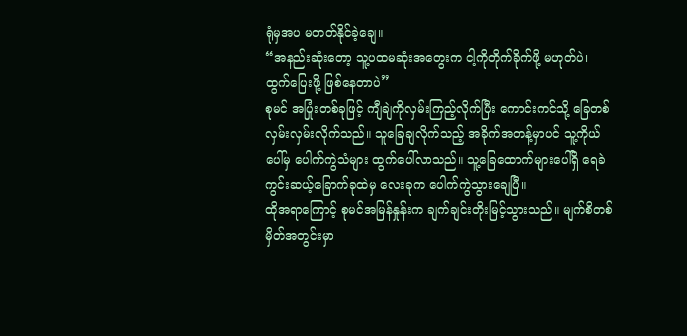ရုံမှအပ မတတ်နိုင်ခဲ့ချေ။
“အနည်းဆုံးတော့ သူ့ပထမဆုံးအတွေးက ငါ့ကိုတိုက်ခိုက်ဖို့ မဟုတ်ပဲ၊ ထွက်ပြေးဖို့ ဖြစ်နေတာပဲ”
စုမင် အပြုံးတစ်ခုဖြင့် ကျီချဲကိုလှမ်းကြည့်လိုက်ပြီး ကောင်းကင်သို့ ခြေတစ်လှမ်းလှမ်းလိုက်သည်။ သူခြေချလိုက်သည့် အခိုက်အတန့်မှာပင် သူ့ကိုယ်ပေါ်မှ ပေါက်ကွဲသံများ ထွက်ပေါ်လာသည်။ သူ့ခြေထောက်များပေါ်ရှိ ရေခဲကွင်းဆယ့်ခြောက်ခုထဲမှ လေးခုက ပေါက်ကွဲသွားချေပြီ။
ထိုအရာကြောင့် စုမင်အမြန်နှုန်းက ချက်ချင်းတိုးမြင့်သွားသည်။ မျက်စိတစ်မှိတ်အတွင်းမှာ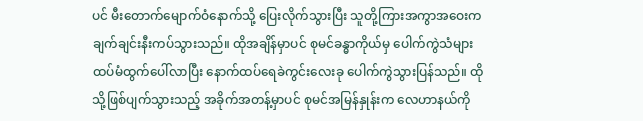ပင် မီးတောက်မျောက်ဝံနောက်သို့ ပြေးလိုက်သွားပြီး သူတို့ကြားအကွာအဝေးက ချက်ချင်းနီးကပ်သွားသည်။ ထိုအချိန်မှာပင် စုမင်ခန္ဓာကိုယ်မှ ပေါက်ကွဲသံများ ထပ်မံထွက်ပေါ်လာပြီး နောက်ထပ်ရေခဲကွင်းလေးခု ပေါက်ကွဲသွားပြန်သည်။ ထိုသို့ဖြစ်ပျက်သွားသည့် အခိုက်အတန့်မှာပင် စုမင်အမြန်နှုန်းက လေဟာနယ်ကို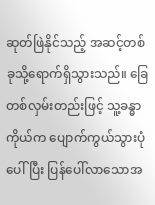ဆုတ်ဖြဲနိုင်သည့် အဆင့်တစ်ခုသို့ရောက်ရှိသွားသည်။ ခြေတစ်လှမ်းတည်းဖြင့် သူ့ခန္ဓာကိုယ်က ပျောက်ကွယ်သွားပုံပေါ်ပြီး ပြန်ပေါ်လာသောအ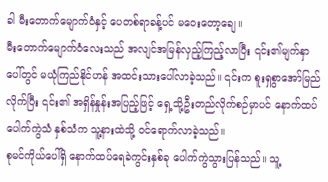ခါ မီးတောက်မျောက်ဝံနှင့် ပေတစ်ရာခန့်ပင် မဝေးတော့ချေ။
မီးတောက်မျောက်ဝံလေးသည် အလျင်အမြန်လှည့်ကြည့်လာပြီး ၎င်း၏မျက်နှာပေါ်တွင် မယုံကြည်နိုင်ဟန် အထင်းသားပေါ်လာခဲ့သည်။ ၎င်းက စူးရှစွာအော်မြည်လိုက်ပြီး ၎င်း၏ အရှိန်နှုန်းအပြည့်ဖြင့် ရှေ့သို့ဦးတည်လိုက်စဉ်မှာပင် နောက်ထပ်ပေါက်ကွဲသံ နှစ်သံက သူ့နားထဲသို့ ဝင်ရောက်လာခဲ့သည်။
စုမင်ကိုယ်ပေါ်ရှိ နောက်ထပ်ရေခဲကွင်းနှစ်ခု ပေါက်ကွဲသွားပြန်သည်။ သူ့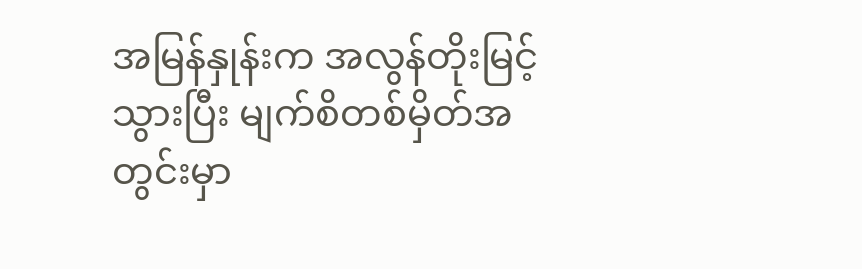အမြန်နှုန်းက အလွန်တိုးမြင့်သွားပြီး မျက်စိတစ်မှိတ်အတွင်းမှာ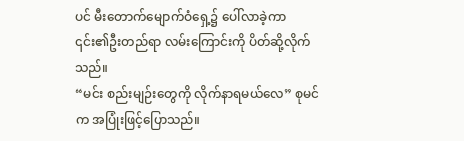ပင် မီးတောက်မျောက်ဝံရှေ့၌ ပေါ်လာခဲ့ကာ ၎င်း၏ဦးတည်ရာ လမ်းကြောင်းကို ပိတ်ဆို့လိုက်သည်။
“မင်း စည်းမျဉ်းတွေကို လိုက်နာရမယ်လေ” စုမင်က အပြုံးဖြင့်ပြောသည်။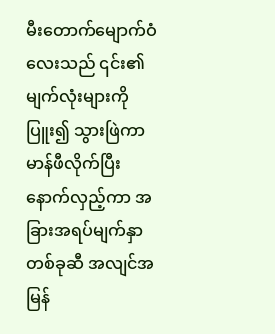မီးတောက်မျောက်ဝံလေးသည် ၎င်း၏မျက်လုံးများကိုပြူး၍ သွားဖြဲကာ မာန်ဖီလိုက်ပြီး နောက်လှည့်ကာ အခြားအရပ်မျက်နှာတစ်ခုဆီ အလျင်အမြန်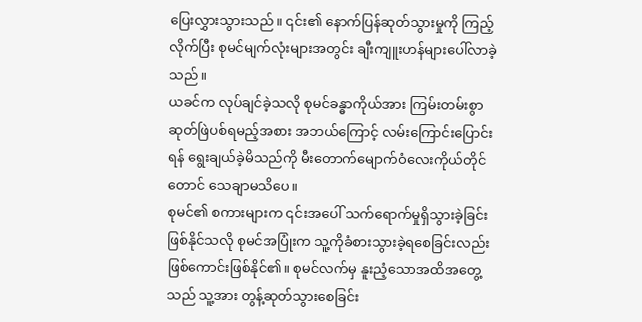ပြေးလွှားသွားသည်။ ၎င်း၏ နောက်ပြန်ဆုတ်သွားမှုကို ကြည့်လိုက်ပြီး စုမင်မျက်လုံးများအတွင်း ချီးကျူးဟန်များပေါ်လာခဲ့သည်။
ယခင်က လုပ်ချင်ခဲ့သလို စုမင်ခန္ဓာကိုယ်အား ကြမ်းတမ်းစွာဆုတ်ဖြဲပစ်ရမည့်အစား အဘယ်ကြောင့် လမ်းကြောင်းပြောင်းရန် ရွေးချယ်ခဲ့မိသည်ကို မီးတောက်မျောက်ဝံလေးကိုယ်တိုင်တောင် သေချာမသိပေ။
စုမင်၏ စကားများက ၎င်းအပေါ် သက်ရောက်မှုရှိသွားခဲ့ခြင်း ဖြစ်နိုင်သလို စုမင်အပြုံးက သူ့ကိုခံစားသွားခဲ့ရစေခြင်းလည်း ဖြစ်ကောင်းဖြစ်နိုင်၏။ စုမင်လက်မှ နူးညံ့သောအထိအတွေ့သည် သူ့အား တွန့်ဆုတ်သွားစေခြင်း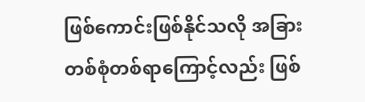ဖြစ်ကောင်းဖြစ်နိုင်သလို အခြားတစ်စုံတစ်ရာကြောင့်လည်း ဖြစ်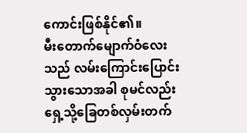ကောင်းဖြစ်နိုင်၏။
မီးတောက်မျောက်ဝံလေးသည် လမ်းကြောင်းပြောင်းသွားသောအခါ စုမင်လည်း ရှေ့သို့ခြေတစ်လှမ်းတက်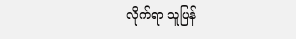လိုက်ရာ သူပြန်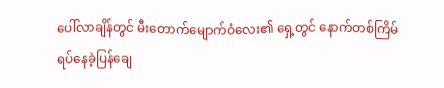ပေါ်လာချိန်တွင် မီးတောက်မျောက်ဝံလေး၏ ရှေ့တွင် နောက်တစ်ကြိမ်ရပ်နေခဲ့ပြန်ချေ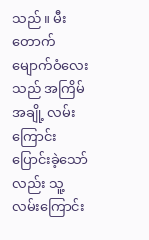သည်။ မီးတောက်မျောက်ဝံလေးသည် အကြိမ်အချို့ လမ်းကြောင်းပြောင်းခဲ့သော်လည်း သူ့လမ်းကြောင်း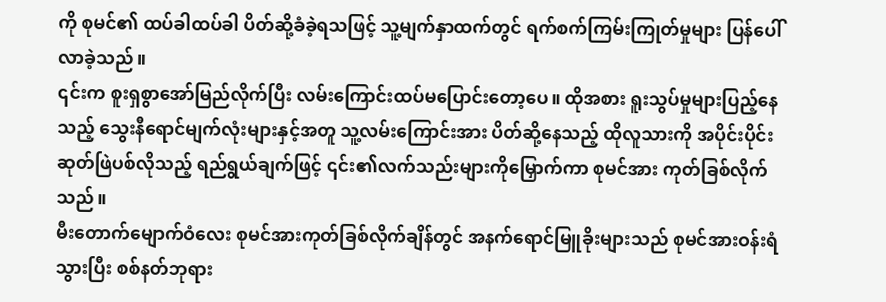ကို စုမင်၏ ထပ်ခါထပ်ခါ ပိတ်ဆို့ခံခဲ့ရသဖြင့် သူ့မျက်နှာထက်တွင် ရက်စက်ကြမ်းကြုတ်မှုများ ပြန်ပေါ်လာခဲ့သည်။
၎င်းက စူးရှစွာအော်မြည်လိုက်ပြီး လမ်းကြောင်းထပ်မပြောင်းတော့ပေ။ ထိုအစား ရူးသွပ်မှုများပြည့်နေသည့် သွေးနီရောင်မျက်လုံးများနှင့်အတူ သူ့လမ်းကြောင်းအား ပိတ်ဆို့နေသည့် ထိုလူသားကို အပိုင်းပိုင်းဆုတ်ဖြဲပစ်လိုသည့် ရည်ရွယ်ချက်ဖြင့် ၎င်း၏လက်သည်းများကိုမြှောက်ကာ စုမင်အား ကုတ်ခြစ်လိုက်သည်။
မီးတောက်မျောက်ဝံလေး စုမင်အားကုတ်ခြစ်လိုက်ချိန်တွင် အနက်ရောင်မြူခိုးများသည် စုမင်အားဝန်းရံသွားပြီး စစ်နတ်ဘုရား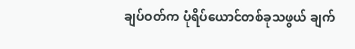ချပ်ဝတ်က ပုံရိပ်ယောင်တစ်ခုသဖွယ် ချက်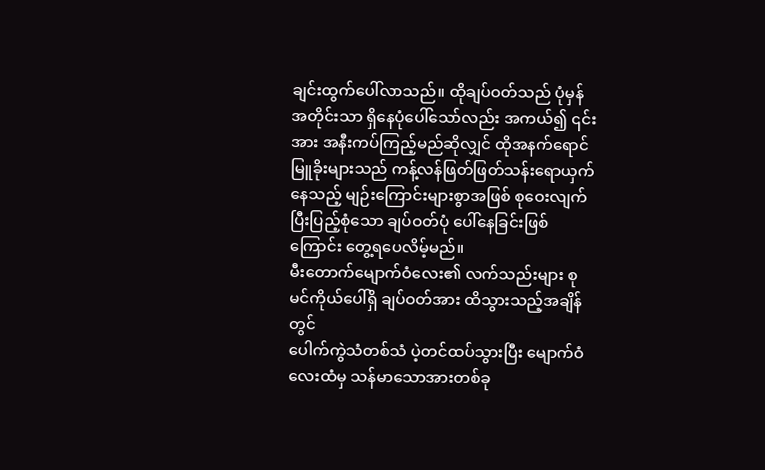ချင်းထွက်ပေါ်လာသည်။ ထိုချပ်ဝတ်သည် ပုံမှန်အတိုင်းသာ ရှိနေပုံပေါ်သော်လည်း အကယ်၍ ၎င်းအား အနီးကပ်ကြည့်မည်ဆိုလျှင် ထိုအနက်ရောင်မြူခိုးများသည် ကန့်လန်ဖြတ်ဖြတ်သန်းရောယှက်နေသည့် မျဉ်းကြောင်းများစွာအဖြစ် စုဝေးလျက် ပြီးပြည့်စုံသော ချပ်ဝတ်ပုံ ပေါ်နေခြင်းဖြစ်ကြောင်း တွေ့ရပေလိမ့်မည်။
မီးတောက်မျောက်ဝံလေး၏ လက်သည်းများ စုမင်ကိုယ်ပေါ်ရှိ ချပ်ဝတ်အား ထိသွားသည့်အချိန်တွင်
ပေါက်ကွဲသံတစ်သံ ပဲ့တင်ထပ်သွားပြီး မျောက်ဝံလေးထံမှ သန်မာသောအားတစ်ခု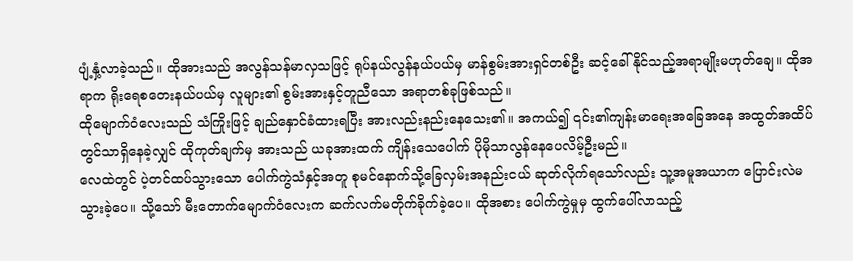ပျံ့နှံ့လာခဲ့သည်။ ထိုအားသည် အလွန်သန်မာလှသဖြင့် ရုပ်နယ်လွန်နယ်ပယ်မှ မာန်စွမ်းအားရှင်တစ်ဦး ဆင့်ခေါ်နိုင်သည့်အရာမျိုးမဟုတ်ချေ။ ထိုအရာက ရိုးရေစတေးနယ်ပယ်မှ လူများ၏ စွမ်းအားနှင့်တူညီသော အရာတစ်ခုဖြစ်သည်။
ထိုမျောက်ဝံလေးသည် သံကြိုးဖြင့် ချည်နှောင်ခံထားရပြီး အားလည်းနည်းနေသေး၏။ အကယ်၍ ၎င်း၏ကျန်းမာရေးအခြေအနေ အထွတ်အထိပ်တွင်သာရှိနေခဲ့လျှင် ထိုကုတ်ချက်မှ အားသည် ယခုအားထက် ကျိန်းသေပေါက် ပိုမိုသာလွန်နေပေလိမ့်ဦးမည်။
လေထဲတွင် ပဲ့တင်ထပ်သွားသော ပေါက်ကွဲသံနှင့်အတူ စုမင်နောက်သို့ခြေလှမ်းအနည်းငယ် ဆုတ်လိုက်ရသော်လည်း သူ့အမူအယာက ပြောင်းလဲမသွားခဲ့ပေ။ သို့သော် မီးတောက်မျောက်ဝံလေးက ဆက်လက်မတိုက်ခိုက်ခဲ့ပေ။ ထိုအစား ပေါက်ကွဲမှုမှ ထွက်ပေါ်လာသည့်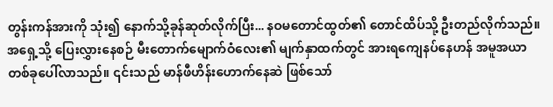တွန်းကန်အားကို သုံး၍ နောက်သို့ခုန်ဆုတ်လိုက်ပြီး... နဝမတောင်ထွတ်၏ တောင်ထိပ်သို့ ဦးတည်လိုက်သည်။
အရှေ့သို့ ပြေးလွှားနေစဉ် မီးတောက်မျောက်ဝံလေး၏ မျက်နှာထက်တွင် အားရကျေနပ်နေဟန် အမူအယာတစ်ခုပေါ်လာသည်။ ၎င်းသည် မာန်ဖီဟိန်းဟောက်နေဆဲ ဖြစ်သော်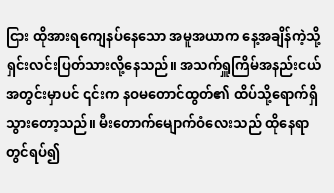ငြား ထိုအားရကျေနပ်နေသော အမူအယာက နေ့အချိန်ကဲ့သို့ ရှင်းလင်းပြတ်သားလို့နေသည်။ အသက်ရှူကြိမ်အနည်းငယ် အတွင်းမှာပင် ၎င်းက နဝမတောင်ထွတ်၏ ထိပ်သို့ရောက်ရှိသွားတော့သည်။ မီးတောက်မျောက်ဝံလေးသည် ထိုနေရာတွင်ရပ်၍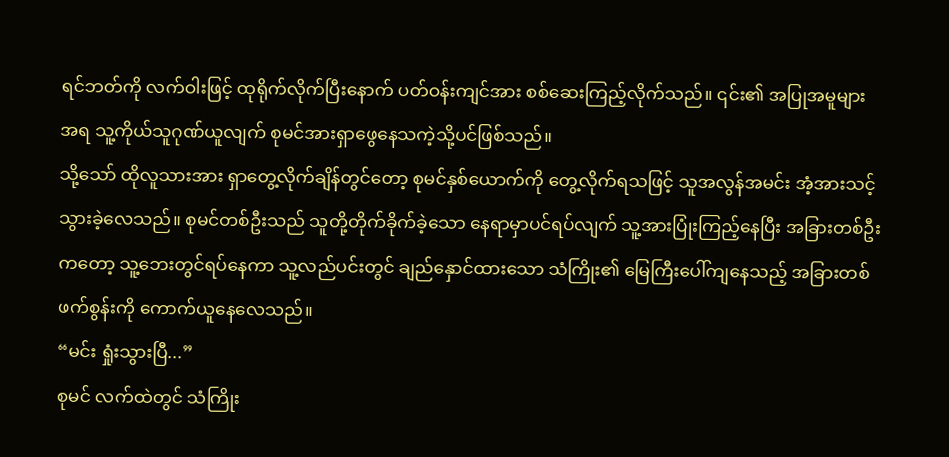ရင်ဘတ်ကို လက်ဝါးဖြင့် ထုရိုက်လိုက်ပြီးနောက် ပတ်ဝန်းကျင်အား စစ်ဆေးကြည့်လိုက်သည်။ ၎င်း၏ အပြုအမူများအရ သူ့ကိုယ်သူဂုဏ်ယူလျက် စုမင်အားရှာဖွေနေသကဲ့သို့ပင်ဖြစ်သည်။
သို့သော် ထိုလူသားအား ရှာတွေ့လိုက်ချိန်တွင်တော့ စုမင်နှစ်ယောက်ကို တွေ့လိုက်ရသဖြင့် သူအလွန်အမင်း အံ့အားသင့်သွားခဲ့လေသည်။ စုမင်တစ်ဦးသည် သူတို့တိုက်ခိုက်ခဲ့သော နေရာမှာပင်ရပ်လျက် သူ့အားပြုံးကြည့်နေပြီး အခြားတစ်ဦးကတော့ သူ့ဘေးတွင်ရပ်နေကာ သူ့လည်ပင်းတွင် ချည်နှောင်ထားသော သံကြိုး၏ မြေကြီးပေါ်ကျနေသည့် အခြားတစ်ဖက်စွန်းကို ကောက်ယူနေလေသည်။
“မင်း ရှုံးသွားပြီ...”
စုမင် လက်ထဲတွင် သံကြိုး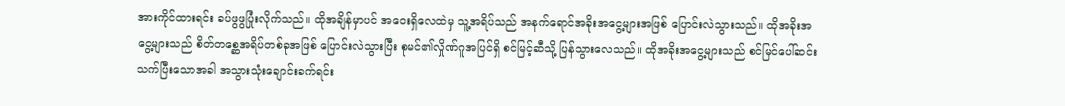အားကိုင်ထားရင်း ခပ်ဖွဖွပြုံးလိုက်သည်။ ထိုအချိန်မှာပင် အဝေးရှိလေထဲမှ သူ့အရိပ်သည် အနက်ရောင်အခိုးအငွေ့များအဖြစ် ပြောင်းလဲသွားသည်။ ထိုအခိုးအငွေ့များသည် စိတ်တစ္ဆေအရိပ်တစ်ခုအဖြစ် ပြောင်းလဲသွားပြီး စုမင်၏လှိုဏ်ဂူအပြင်ရှိ စင်မြင့်ဆီသို့ ပြန်သွားလေသည်။ ထိုအခိုးအငွေ့များသည် စင်မြင်ပေါ်ဆင်းသက်ပြီးသောအခါ အသွားသုံးချောင်းခက်ရင်း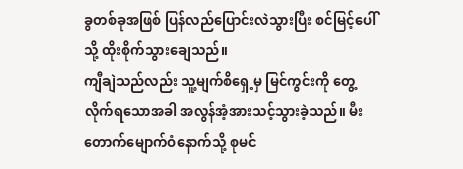ခွတစ်ခုအဖြစ် ပြန်လည်ပြောင်းလဲသွားပြီး စင်မြင့်ပေါ်သို့ ထိုးစိုက်သွားချေသည်။
ကျီချဲသည်လည်း သူ့မျက်စိရှေ့မှ မြင်ကွင်းကို တွေ့လိုက်ရသောအခါ အလွန်အံ့အားသင့်သွားခဲ့သည်။ မီးတောက်မျောက်ဝံနောက်သို့ စုမင်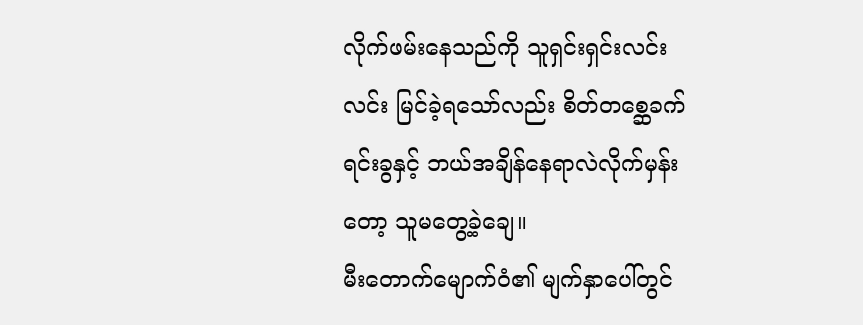လိုက်ဖမ်းနေသည်ကို သူရှင်းရှင်းလင်းလင်း မြင်ခဲ့ရသော်လည်း စိတ်တစ္ဆေခက်ရင်းခွနှင့် ဘယ်အချိန်နေရာလဲလိုက်မှန်းတော့ သူမတွေ့ခဲ့ချေ။
မီးတောက်မျောက်ဝံ၏ မျက်နှာပေါ်တွင်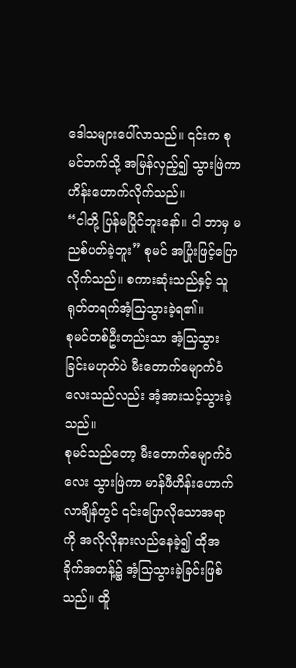ဒေါသများပေါ်လာသည်။ ၎င်းက စုမင်ဘက်သို့ အမြန်လှည့်၍ သွားဖြဲကာ ဟိန်းဟောက်လိုက်သည်။
“ငါတို့ ပြန်မပြိုင်ဘူးနော်။ ငါ ဘာမှ မညစ်ပတ်ခဲ့ဘူး” စုမင် အပြုံးဖြင့်ပြောလိုက်သည်။ စကားဆုံးသည်နှင့် သူရုတ်တရက်အံ့သြသွားခဲ့ရ၏။
စုမင်တစ်ဦးတည်းသာ အံ့သြသွားခြင်းမဟုတ်ပဲ မီးတောက်မျောက်ဝံလေးသည်လည်း အံ့အားသင့်သွားခဲ့သည်။
စုမင်သည်တော့ မီးတောက်မျောက်ဝံလေး သွားဖြဲကာ မာန်ဖီဟိန်းဟောက်လာချိန်တွင် ၎င်းပြောလိုသောအရာကို အလိုလိုနားလည်နေခဲ့၍ ထိုအခိုက်အတန့်၌ အံ့သြသွားခဲ့ခြင်းဖြစ်သည်။ ထိူ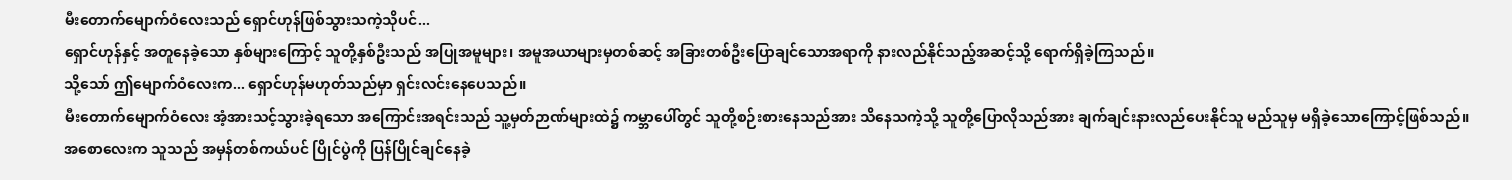မီးတောက်မျောက်ဝံလေးသည် ရှောင်ဟုန်ဖြစ်သွားသကဲ့သိုပင်...
ရှောင်ဟုန်နှင့် အတူနေခဲ့သော နှစ်များကြောင့် သူတို့နှစ်ဦးသည် အပြုအမူများ၊ အမူအယာများမှတစ်ဆင့် အခြားတစ်ဦးပြောချင်သောအရာကို နားလည်နိုင်သည့်အဆင့်သို့ ရောက်ရှိခဲ့ကြသည်။
သို့သော် ဤမျောက်ဝံလေးက... ရှောင်ဟုန်မဟုတ်သည်မှာ ရှင်းလင်းနေပေသည်။
မီးတောက်မျောက်ဝံလေး အံ့အားသင့်သွားခဲ့ရသော အကြောင်းအရင်းသည် သူ့မှတ်ဉာဏ်များထဲ၌ ကမ္ဘာပေါ်တွင် သူတို့စဉ်းစားနေသည်အား သိနေသကဲ့သို့ သူတို့ပြောလိုသည်အား ချက်ချင်းနားလည်ပေးနိုင်သူ မည်သူမှ မရှိခဲ့သောကြောင့်ဖြစ်သည်။ အစောလေးက သူသည် အမှန်တစ်ကယ်ပင် ပြိုင်ပွဲကို ပြန်ပြိုင်ချင်နေခဲ့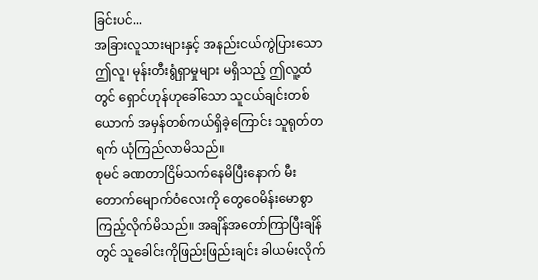ခြင်းပင်...
အခြားလူသားများနှင့် အနည်းငယ်ကွဲပြားသော ဤလူ၊ မုန်းတီးရွံရှာမှုများ မရှိသည့် ဤလူ့ထံတွင် ရှောင်ဟုန်ဟုခေါ်သော သူငယ်ချင်းတစ်ယောက် အမှန်တစ်ကယ်ရှိခဲ့ကြောင်း သူရုတ်တရက် ယုံကြည်လာမိသည်။
စုမင် ခဏတာငြိမ်သက်နေမိပြီးနောက် မီးတောက်မျောက်ဝံလေးကို တွေဝေမိန်းမောစွာ ကြည့်လိုက်မိသည်။ အချိန်အတော်ကြာပြီးချိန်တွင် သူခေါင်းကိုဖြည်းဖြည်းချင်း ခါယမ်းလိုက်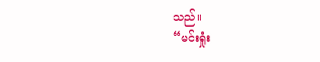သည်။
“မင်းရှုံး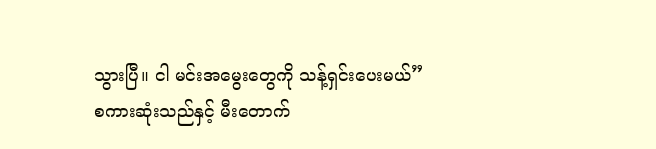သွားပြီ။ ငါ မင်းအမွေးတွေကို သန့်ရှင်းပေးမယ်”
စကားဆုံးသည်နှင့် မီးတောက်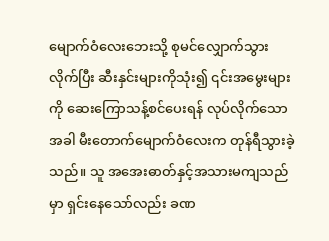မျောက်ဝံလေးဘေးသို့ စုမင်လျှောက်သွားလိုက်ပြီး ဆီးနှင်းများကိုသုံး၍ ၎င်းအမွေးများကို ဆေးကြောသန့်စင်ပေးရန် လုပ်လိုက်သောအခါ မီးတောက်မျောက်ဝံလေးက တုန်ရီသွားခဲ့သည်။ သူ အအေးဓာတ်နှင့်အသားမကျသည်မှာ ရှင်းနေသော်လည်း ခဏ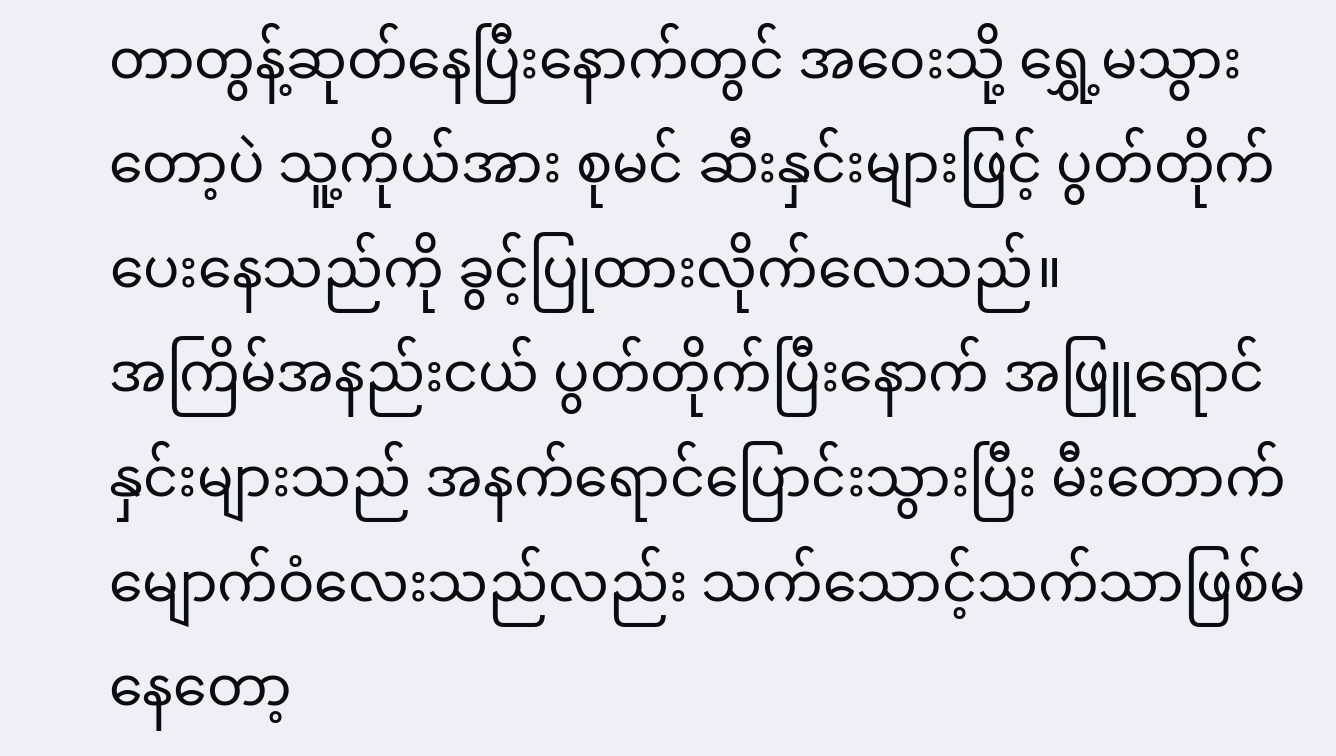တာတွန့်ဆုတ်နေပြီးနောက်တွင် အဝေးသို့ ရွှေ့မသွားတော့ပဲ သူ့ကိုယ်အား စုမင် ဆီးနှင်းများဖြင့် ပွတ်တိုက်ပေးနေသည်ကို ခွင့်ပြုထားလိုက်လေသည်။
အကြိမ်အနည်းငယ် ပွတ်တိုက်ပြီးနောက် အဖြူရောင်နှင်းများသည် အနက်ရောင်ပြောင်းသွားပြီး မီးတောက်မျောက်ဝံလေးသည်လည်း သက်သောင့်သက်သာဖြစ်မနေတော့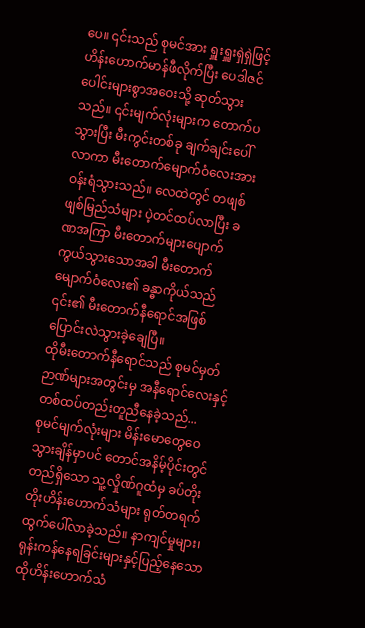ပေ။ ၎င်းသည် စုမင်အား ရှူးရှူးရှဲရှဲဖြင့် ဟိန်းဟောက်မာန်ဖီလိုက်ပြီး ပေဒါဇင်ပေါင်းများစွာအဝေးသို့ ဆုတ်သွားသည်။ ၎င်းမျက်လုံးများက တောက်ပသွားပြီး မီးကွင်းတစ်ခု ချက်ချင်းပေါ်လာကာ မီးတောက်မျောက်ဝံလေးအား ဝန်းရံသွားသည်။ လေထဲတွင် တဖျစ်ဖျစ်မြည်သံများ ပဲ့တင်ထပ်လာပြီး ခဏအကြာ မီးတောက်များပျောက်ကွယ်သွားသောအခါ မီးတောက်မျောက်ဝံလေး၏ ခန္ဓာကိုယ်သည် ၎င်း၏ မီးတောက်နီရောင်အဖြစ် ပြောင်းလဲသွားခဲ့ချေပြီ။
ထိုမီးတောက်နီရောင်သည် စုမင်မှတ်ဉာဏ်များအတွင်းမှ အနီရောင်လေးနှင့် တစ်ထပ်တည်းတူညီနေခဲ့သည်...
စုမင်မျက်လုံးများ မိန်းမောတွေဝေသွားချိန်မှာပင် တောင်အနိမ့်ပိုင်းတွင်တည်ရှိသော သူ့လှိုဏ်ဂူထံမှ ခပ်တိုးတိုးဟိန်းဟောက်သံများ ရုတ်တရက်ထွက်ပေါ်လာခဲ့သည်။ နာကျင်မှုများ၊ ရုန်းကန်နေရခြင်းများနှင့်ပြည့်နေသော ထိုဟိန်းဟောက်သံ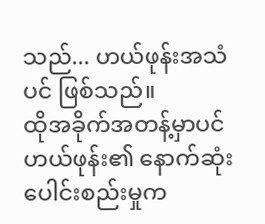သည်... ဟယ်ဖုန်းအသံပင် ဖြစ်သည်။
ထိုအခိုက်အတန့်မှာပင် ဟယ်ဖုန်း၏ နောက်ဆုံးပေါင်းစည်းမှုက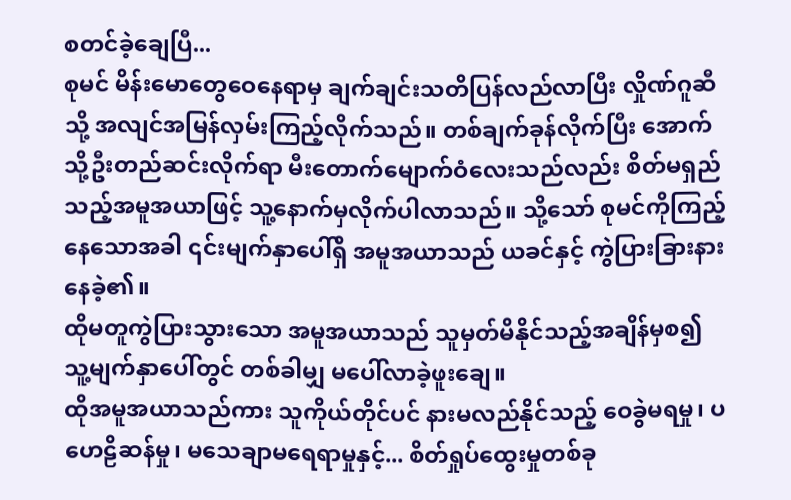စတင်ခဲ့ချေပြီ...
စုမင် မိန်းမောတွေဝေနေရာမှ ချက်ချင်းသတိပြန်လည်လာပြီး လှိုဏ်ဂူဆီသို့ အလျင်အမြန်လှမ်းကြည့်လိုက်သည်။ တစ်ချက်ခုန်လိုက်ပြီး အောက်သို့ဦးတည်ဆင်းလိုက်ရာ မီးတောက်မျောက်ဝံလေးသည်လည်း စိတ်မရှည်သည့်အမူအယာဖြင့် သူ့နောက်မှလိုက်ပါလာသည်။ သို့သော် စုမင်ကိုကြည့်နေသောအခါ ၎င်းမျက်နှာပေါ်ရှိ အမူအယာသည် ယခင်နှင့် ကွဲပြားခြားနားနေခဲ့၏။
ထိုမတူကွဲပြားသွားသော အမူအယာသည် သူမှတ်မိနိုင်သည့်အချိန်မှစ၍ သူ့မျက်နှာပေါ်တွင် တစ်ခါမျှ မပေါ်လာခဲ့ဖူးချေ။
ထိုအမူအယာသည်ကား သူကိုယ်တိုင်ပင် နားမလည်နိုင်သည့် ဝေခွဲမရမှု၊ ပဟေဠိဆန်မှု၊ မသေချာမရေရာမှုနှင့်... စိတ်ရှုပ်ထွေးမှုတစ်ခု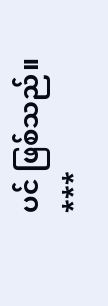ပင် ဖြစ်သည်။
***